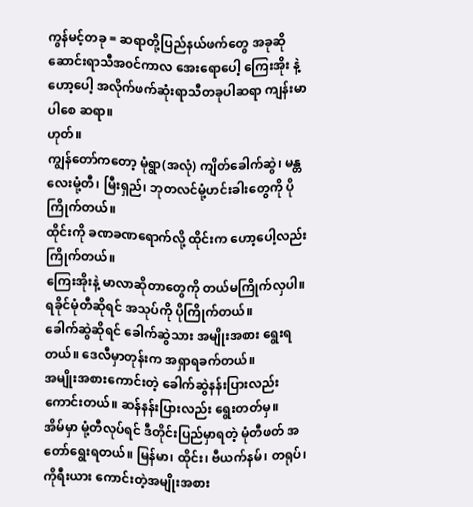ကွန်မင့်တခု = ဆရာတို့ပြည်နယ်ဖက်တွေ အခုဆို ဆောင်းရာသီအ၀င်ကာလ အေးရောပေါ့ ကြေးအိုး နဲ့ ဟော့ပေါ့ အလိုက်ဖက်ဆုံးရာသီတခုပါဆရာ ကျန်းမာပါစေ ဆရာ။
ဟုတ်။
ကျွန်တော်ကတော့ မုံရွာ(အလုံ) ကျိတ်ခေါက်ဆွဲ၊ မန္တလေးမုံ့တီ၊ မြီးရှည်၊ ဘုတလင်မုံ့ဟင်းခါးတွေကို ပိုကြိုက်တယ်။
ထိုင်းကို ခဏခဏရောက်လို့ ထိုင်းက ဟော့ပေါ့လည်း ကြိုက်တယ်။
ကြေးအိုးနဲ့ မာလာဆိုတာတွေကို တယ်မကြိုက်လှပါ။
ရခိုင်မုံတီဆိုရင် အသုပ်ကို ပိုကြိုက်တယ်။
ခေါက်ဆွဲဆိုရင် ခေါက်ဆွဲသား အမျိုးအစား ရွေးရတယ်။ ဒေလီမှာတုန်းက အရှာရခက်တယ်။
အမျိုးအစားကောင်းတဲ့ ခေါက်ဆွဲနန်းပြားလည်း ကောင်းတယ်။ ဆန်နန်းပြားလည်း ရွေးတတ်မှ။
အိမ်မှာ မုံ့တီလုပ်ရင် ဒီတိုင်းပြည်မှာရတဲ့ မုံတီဖတ် အတော်ရွေးရတယ်။ မြန်မာ၊ ထိုင်း၊ ဗီယက်နမ်၊ တရုပ်၊ ကိုရီးယား ကောင်းတဲ့အမျိုးအစား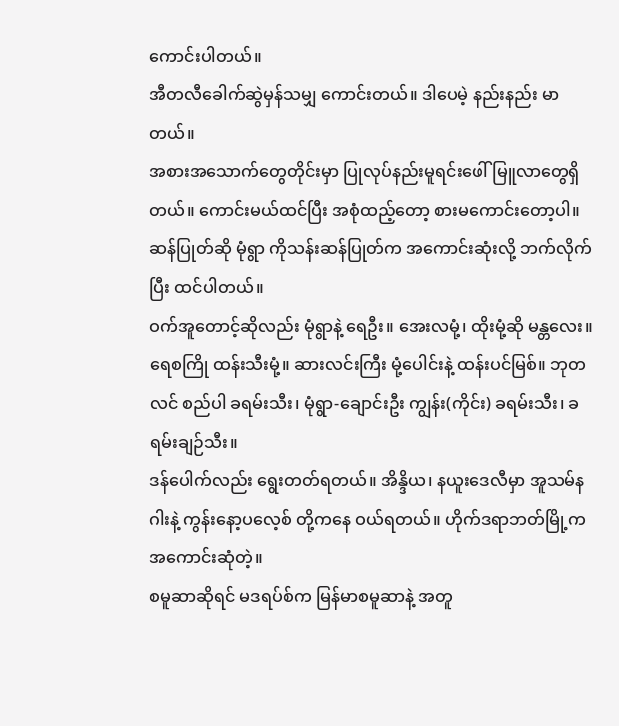ကောင်းပါတယ်။
အီတလီခေါက်ဆွဲမှန်သမျှ ကောင်းတယ်။ ဒါပေမဲ့ နည်းနည်း မာတယ်။
အစားအသောက်တွေတိုင်းမှာ ပြုလုပ်နည်းမူရင်းဖေါ်မြူလာတွေရှိတယ်။ ကောင်းမယ်ထင်ပြီး အစုံထည့်တော့ စားမကောင်းတော့ပါ။
ဆန်ပြုတ်ဆို မုံရွာ ကိုသန်းဆန်ပြုတ်က အကောင်းဆုံးလို့ ဘက်လိုက်ပြီး ထင်ပါတယ်။
ဝက်အူတောင့်ဆိုလည်း မုံရွာနဲ့ ရေဦး။ အေးလမုံ့၊ ထိုးမုံ့ဆို မန္တလေး။
ရေစကြို ထန်းသီးမုံ့။ ဆားလင်းကြီး မုံ့ပေါင်းနဲ့ ထန်းပင်မြစ်။ ဘုတလင် စည်ပါ ခရမ်းသီး၊ မုံရွာ-ချောင်းဦး ကျွန်း(ကိုင်း) ခရမ်းသီး၊ ခရမ်းချဉ်သီး။
ဒန်ပေါက်လည်း ရွေးတတ်ရတယ်။ အိန္ဒိယ၊ နယူးဒေလီမှာ အူသမ်နဂါးနဲ့ ကွန်းနော့ပလေ့စ် တို့ကနေ ဝယ်ရတယ်။ ဟိုက်ဒရာဘတ်မြို့က အကောင်းဆုံတဲ့။
စမူဆာဆိုရင် မဒရပ်စ်က မြန်မာစမူဆာနဲ့ အတူ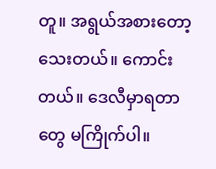တူ။ အရွယ်အစားတော့ သေးတယ်။ ကောင်းတယ်။ ဒေလီမှာရတာတွေ မကြိုက်ပါ။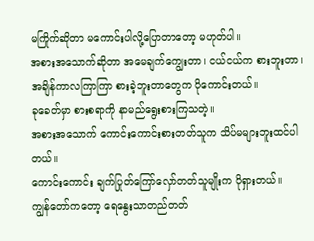မကြိုက်ဆိုတာ မကောင်းပါလို့ပြောတာတော့ မဟုတ်ပါ။
အစားအသောက်ဆိုတာ အမေချက်ကျွေးတာ၊ ငယ်ငယ်က စားဘူးတာ၊ အချိန်ကာလကြာကြာ စားခဲ့ဘူးတာတွေက ပိုကောင်းတယ်။
ခုခေတ်မှာ စားစရာကို နာမည်ရွေးစားကြသတဲ့။
အစားအသောက် ကောင်းကောင်းစားတတ်သူက သိပ်မများဘူးထင်ပါတယ်။
ကောင်းကောင်း ချက်ပြုတ်ကြော်လှော်တတ်သူမျိုးက ပိုရှားတယ်။
ကျွန်တော်ကတော့ ရေနွေးသာတည်တတ်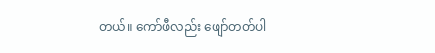တယ်။ ကော်ဖီလည်း ဖျော်တတ်ပါ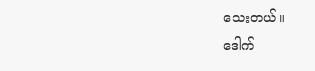သေးတယ်။
ဒေါက်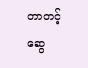တာတင့်ဆွေ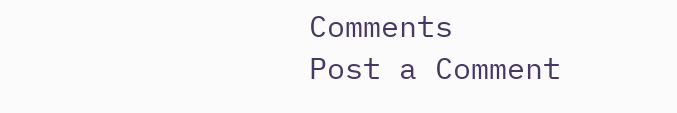Comments
Post a Comment